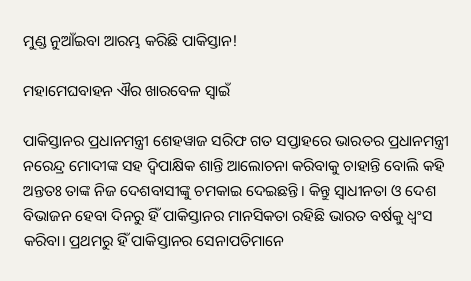ମୁଣ୍ଡ ନୁଆଁଇବା ଆରମ୍ଭ କରିଛି ପାକିସ୍ତାନ!

ମହାମେଘବାହନ ଐର ଖାରବେଳ ସ୍ୱାଇଁ

ପାକିସ୍ତାନର ପ୍ରଧାନମନ୍ତ୍ରୀ ଶେହୱାଜ ସରିଫ ଗତ ସପ୍ତାହରେ ଭାରତର ପ୍ରଧାନମନ୍ତ୍ରୀ ନରେନ୍ଦ୍ର ମୋଦୀଙ୍କ ସହ ଦ୍ୱିପାକ୍ଷିକ ଶାନ୍ତି ଆଲୋଚନା କରିବାକୁ ଚାହାନ୍ତି ବୋଲି କହି ଅନ୍ତତଃ ତାଙ୍କ ନିଜ ଦେଶବାସୀଙ୍କୁ ଚମକାଇ ଦେଇଛନ୍ତି। କିନ୍ତୁ ସ୍ୱାଧୀନତା ଓ ଦେଶ ବିଭାଜନ ହେବା ଦିନରୁ ହିଁ ପାକିସ୍ତାନର ମାନସିକତା ରହିଛି ଭାରତ ବର୍ଷକୁ ଧ୍ୱଂସ କରିବା। ପ୍ରଥମରୁ ହିଁ ପାକିସ୍ତାନର ସେନାପତିମାନେ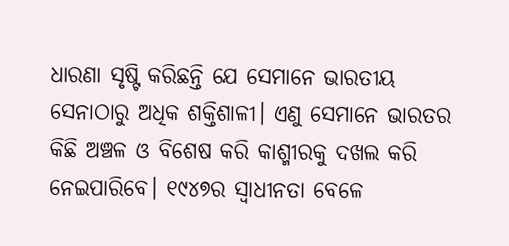ଧାରଣା ସୃଷ୍ଟି କରିଛନ୍ତି ଯେ ସେମାନେ ଭାରତୀୟ ସେନାଠାରୁ ଅଧିକ ଶକ୍ତିଶାଳୀ। ଏଣୁ ସେମାନେ ଭାରତର କିଛି ଅଞ୍ଚଳ ଓ ବିଶେଷ କରି କାଶ୍ମୀରକୁ ଦଖଲ କରି ନେଇପାରିବେ। ୧୯୪୭ର ସ୍ୱାଧୀନତା ବେଳେ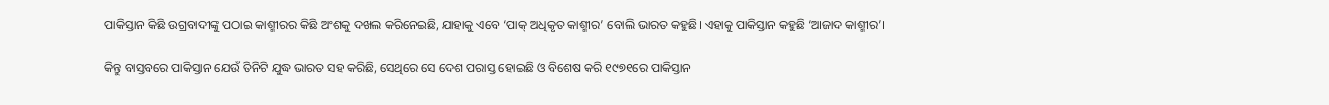ପାକିସ୍ତାନ କିଛି ଉଗ୍ରବାଦୀଙ୍କୁ ପଠାଇ କାଶ୍ମୀରର କିଛି ଅଂଶକୁ ଦଖଲ କରିନେଇଛି, ଯାହାକୁ ଏବେ ‘ପାକ୍ ଅଧିକୃତ କାଶ୍ମୀର’ ବୋଲି ଭାରତ କହୁଛି। ଏହାକୁ ପାକିସ୍ତାନ କହୁଛି ‘ଆଜାଦ କାଶ୍ମୀର’।

କିନ୍ତୁ ବାସ୍ତବରେ ପାକିସ୍ତାନ ଯେଉଁ ତିନିଟି ଯୁଦ୍ଧ ଭାରତ ସହ କରିଛି, ସେଥିରେ ସେ ଦେଶ ପରାସ୍ତ ହୋଇଛି ଓ ବିଶେଷ କରି ୧୯୭୧ରେ ପାକିସ୍ତାନ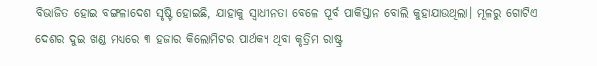ବିଭାଜିତ ହୋଇ ବଙ୍ଗଳାଦେଶ ସୃଷ୍ଟି ହୋଇଛି, ଯାହାକୁ ସ୍ୱାଧୀନତା ବେଳେ ପୂର୍ବ ପାକିସ୍ତାନ ବୋଲି କୁହାଯାଉଥିଲା। ମୂଳରୁ ଗୋଟିଏ ଦେଶର ଦୁଇ ଖଣ୍ଡ ମଧ୍ୟରେ ୩ ହଜାର କିଲୋମିଟର ପାର୍ଥକ୍ୟ ଥିବା କୃତ୍ରିମ ରାଷ୍ଟ୍ର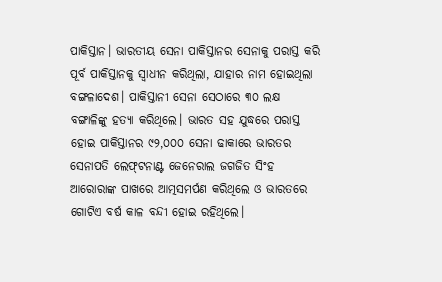ପାକିସ୍ତାନ। ଭାରତୀୟ ସେନା ପାକିସ୍ତାନର ସେନାକୁ ପରାସ୍ତ କରି ପୂର୍ବ ପାକିସ୍ତାନକୁ ସ୍ୱାଧୀନ କରିଥିଲା, ଯାହାର ନାମ ହୋଇଥିଲା ବଙ୍ଗଳାଦେଶ। ପାକିସ୍ତାନୀ ସେନା ସେଠାରେ ୩୦ ଲକ୍ଷ ବଙ୍ଗାଳିଙ୍କୁ ହତ୍ୟା କରିଥିଲେ। ଭାରତ ସହ ଯୁଦ୍ଧରେ ପରାସ୍ତ ହୋଇ ପାକିସ୍ତାନର ୯୨,୦୦୦ ସେନା ଢାକାରେ ଭାରତର ସେନାପତି ଲେଫ୍‌ଟନାଣ୍ଟ ଜେନେରାଲ ଜଗଜିତ ସିଂହ ଆରୋରାଙ୍କ ପାଖରେ ଆତ୍ମସମର୍ପଣ କରିଥିଲେ ଓ ଭାରତରେ ଗୋଟିଏ ବର୍ଷ କାଳ ବନ୍ଦୀ ହୋଇ ରହିଥିଲେ।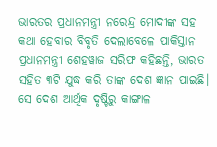ଭାରତର ପ୍ରଧାନମନ୍ତ୍ରୀ ନରେନ୍ଦ୍ର ମୋଦୀଙ୍କ ସହ କଥା ହେବାର ବିବୃତି ଦେଲାବେଳେ ପାକିସ୍ତାନ ପ୍ରଧାନମନ୍ତ୍ରୀ ଶେହୱାଜ ସରିଫ କହିଛନ୍ତି, ଭାରତ ସହିତ ୩ଟି ଯୁଦ୍ଧ କରି ତାଙ୍କ ଦେଶ ଜ୍ଞାନ ପାଇଛି। ସେ ଦେଶ ଆର୍ଥିକ ଦୃଷ୍ଟିରୁ କାଙ୍ଗାଳ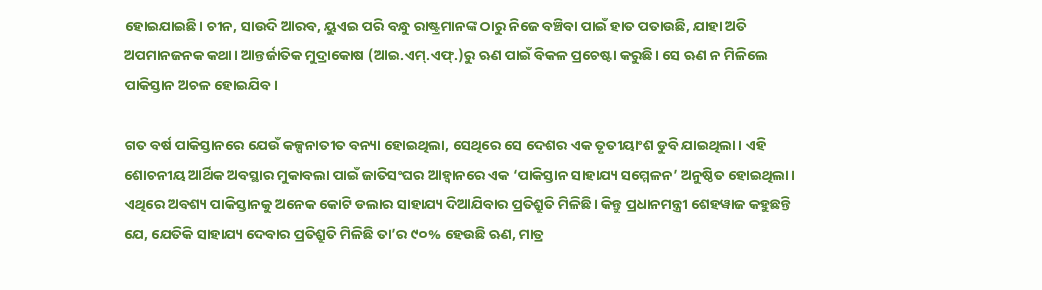ହୋଇଯାଇଛି। ଚୀନ, ସାଉଦି ଆରବ, ୟୁଏଇ ପରି ବନ୍ଧୁ ରାଷ୍ଟ୍ରମାନଙ୍କ ଠାରୁ ନିଜେ ବଞ୍ଚିବା ପାଇଁ ହାତ ପତାଉଛି, ଯାହା ଅତି ଅପମାନଜନକ କଥା। ଆନ୍ତର୍ଜାତିକ ମୁଦ୍ରାକୋଷ (ଆଇ.ଏମ୍.ଏଫ୍.)ରୁ ଋଣ ପାଇଁ ବିକଳ ପ୍ରଚେଷ୍ଟା କରୁଛି। ସେ ଋଣ ନ ମିଳିଲେ ପାକିସ୍ତାନ ଅଚଳ ହୋଇଯିବ।

ଗତ ବର୍ଷ ପାକିସ୍ତାନରେ ଯେଉଁ କଳ୍ପନାତୀତ ବନ୍ୟା ହୋଇଥିଲା, ସେଥିରେ ସେ ଦେଶର ଏକ ତୃତୀୟାଂଶ ଡୁବି ଯାଇଥିଲା। ଏହି ଶୋଚନୀୟ ଆର୍ଥିକ ଅବସ୍ଥାର ମୁକାବଲା ପାଇଁ ଜାତିସଂଘର ଆହ୍ୱାନରେ ଏକ ‘ପାକିସ୍ତାନ ସାହାଯ୍ୟ ସମ୍ମେଳନ’ ଅନୁଷ୍ଠିତ ହୋଇଥିଲା। ଏଥିରେ ଅବଶ୍ୟ ପାକିସ୍ତାନକୁ ଅନେକ କୋଟି ଡଲାର ସାହାଯ୍ୟ ଦିଆଯିବାର ପ୍ରତିଶ୍ରୁତି ମିଳିଛି। କିନ୍ତୁ ପ୍ରଧାନମନ୍ତ୍ରୀ ଶେହୱାଜ କହୁଛନ୍ତି ଯେ, ଯେତିକି ସାହାଯ୍ୟ ଦେବାର ପ୍ରତିଶ୍ରୁତି ମିଳିଛି ତା’ର ୯୦% ହେଉଛି ଋଣ, ମାତ୍ର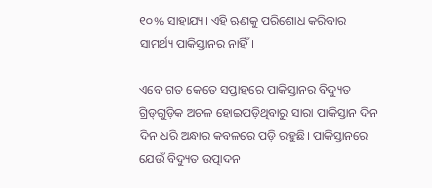୧୦% ସାହାଯ୍ୟ। ଏହି ଋଣକୁ ପରିଶୋଧ କରିବାର ସାମର୍ଥ୍ୟ ପାକିସ୍ତାନର ନାହିଁ।

ଏବେ ଗତ କେତେ ସପ୍ତାହରେ ପାକିସ୍ତାନର ବିଦ୍ୟୁତ ଗ୍ରିଡ୍‌ଗୁଡ଼ିକ ଅଚଳ ହୋଇପଡ଼ିଥିବାରୁ ସାରା ପାକିସ୍ତାନ ଦିନ ଦିନ ଧରି ଅନ୍ଧାର କବଳରେ ପଡ଼ି ରହୁଛି। ପାକିସ୍ତାନରେ ଯେଉଁ ବିଦ୍ୟୁତ ଉତ୍ପାଦନ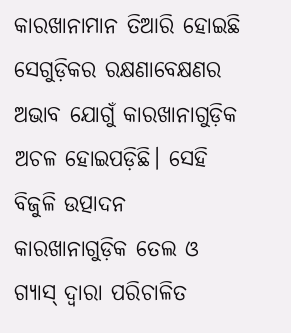କାରଖାନାମାନ ତିଆରି ହୋଇଛି ସେଗୁଡ଼ିକର ରକ୍ଷଣାବେକ୍ଷଣର ଅଭାବ ଯୋଗୁଁ କାରଖାନାଗୁଡ଼ିକ ଅଚଳ ହୋଇପଡ଼ିଛି। ସେହି ବିଜୁଳି ଉତ୍ପାଦନ କାରଖାନାଗୁଡ଼ିକ ତେଲ ଓ ଗ୍ୟାସ୍ ଦ୍ୱାରା ପରିଚାଳିତ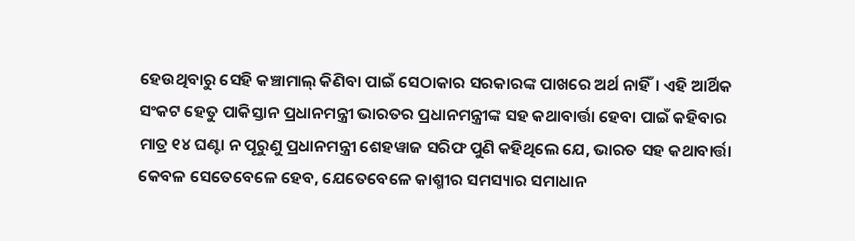ହେଉଥିବାରୁ ସେହି କଞ୍ଚାମାଲ୍ କିଣିବା ପାଇଁ ସେଠାକାର ସରକାରଙ୍କ ପାଖରେ ଅର୍ଥ ନାହିଁ। ଏହି ଆର୍ଥିକ ସଂକଟ ହେତୁ ପାକିସ୍ତାନ ପ୍ରଧାନମନ୍ତ୍ରୀ ଭାରତର ପ୍ରଧାନମନ୍ତ୍ରୀଙ୍କ ସହ କଥାବାର୍ତ୍ତା ହେବା ପାଇଁ କହିବାର ମାତ୍ର ୧୪ ଘଣ୍ଟା ନ ପୂରୁଣୁ ପ୍ରଧାନମନ୍ତ୍ରୀ ଶେହୱାଜ ସରିଫ ପୁଣି କହିଥିଲେ ଯେ, ଭାରତ ସହ କଥାବାର୍ତ୍ତା କେବଳ ସେତେବେଳେ ହେବ, ଯେତେବେଳେ କାଶ୍ମୀର ସମସ୍ୟାର ସମାଧାନ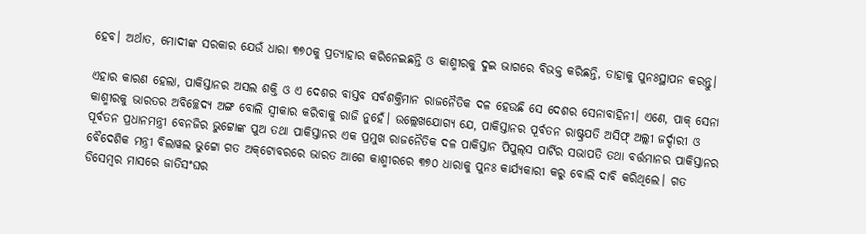ହେବ। ଅର୍ଥାତ, ମୋଦୀଙ୍କ ସରକାର ଯେଉଁ ଧାରା ୩୭୦କୁ ପ୍ରତ୍ୟାହାର କରିନେଇଛନ୍ତି ଓ କାଶ୍ମୀରକୁ ଦୁଇ ଭାଗରେ ବିଭକ୍ତ କରିଛନ୍ତି, ତାହାକୁ ପୁନଃସ୍ଥାପନ କରନ୍ତୁ।

ଏହାର କାରଣ ହେଲା, ପାକିସ୍ତାନର ଅସଲ ଶକ୍ତି ଓ ଏ ଦେଶର ବାସ୍ତବ ସର୍ବଶକ୍ତିମାନ ରାଜନୈତିକ ଦଳ ହେଉଛି ସେ ଦେଶର ସେନାବାହିନୀ। ଏଣେ, ପାକ୍ ସେନା କାଶ୍ମୀରକୁ ଭାରତର ଅବିଚ୍ଛେଦ୍ୟ ଅଙ୍ଗ ବୋଲି ସ୍ୱୀକାର କରିବାକୁ ରାଜି ନୁହେଁ। ଉଲ୍ଲେଖଯୋଗ୍ୟ ଯେ, ପାକିସ୍ତାନର ପୂର୍ବତନ ରାଷ୍ଟ୍ରପତି ଅସିଫ୍ ଅଲ୍ଲୀ ଜର୍ଦ୍ଦାରୀ ଓ ପୂର୍ବତନ ପ୍ରଧାନମନ୍ତ୍ରୀ ବେନଜିର ଭୁଟ୍ଟୋଙ୍କ ପୁଅ ତଥା ପାକିସ୍ତାନର ଏକ ପ୍ରମୁଖ ରାଜନୈତିକ ଦଳ ପାକିସ୍ତାନ ପିପୁଲ୍‌ସ ପାର୍ଟିର ସଭାପତି ତଥା ବର୍ତ୍ତମାନର ପାକିସ୍ତାନର ବୈଦେଶିକ ମନ୍ତ୍ରୀ ବିଲାୱଲ ଭୁଟ୍ଟୋ ଗତ ଅକ୍‌ଟୋବରରେ ଭାରତ ଆଗେ କାଶ୍ମୀରରେ ୩୭୦ ଧାରାକୁ ପୁନଃ କାର୍ଯ୍ୟକାରୀ କରୁ ବୋଲି ଦାବି କରିଥିଲେ। ଗତ ଡିସେମ୍ବର ମାସରେ ଜାତିସଂଘର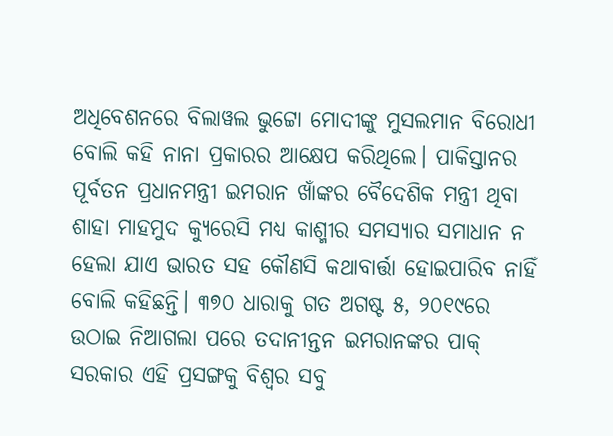ଅଧିବେଶନରେ ବିଲାୱଲ ଭୁଟ୍ଟୋ ମୋଦୀଙ୍କୁ ମୁସଲମାନ ବିରୋଧୀ ବୋଲି କହି ନାନା ପ୍ରକାରର ଆକ୍ଷେପ କରିଥିଲେ। ପାକିସ୍ତାନର ପୂର୍ବତନ ପ୍ରଧାନମନ୍ତ୍ରୀ ଇମରାନ ଖାଁଙ୍କର ବୈଦେଶିକ ମନ୍ତ୍ରୀ ଥିବା ଶାହା ମାହମୁଦ କ୍ୟୁରେସି ମଧ୍ୟ କାଶ୍ମୀର ସମସ୍ୟାର ସମାଧାନ ନ ହେଲା ଯାଏ ଭାରତ ସହ କୌଣସି କଥାବାର୍ତ୍ତା ହୋଇପାରିବ ନାହିଁ ବୋଲି କହିଛନ୍ତି। ୩୭୦ ଧାରାକୁ ଗତ ଅଗଷ୍ଟ ୫, ୨୦୧୯ରେ ଉଠାଇ ନିଆଗଲା ପରେ ତଦାନୀନ୍ତନ ଇମରାନଙ୍କର ପାକ୍ ସରକାର ଏହି ପ୍ରସଙ୍ଗକୁ ବିଶ୍ୱର ସବୁ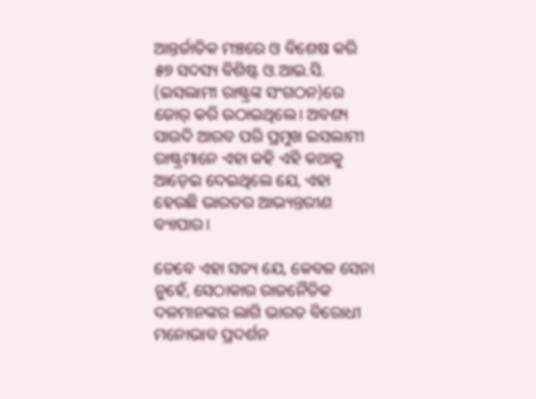ଆନ୍ତର୍ଜାତିକ ମଞ୍ଚରେ ଓ ବିଶେଷ କରି ୫୭ ସଦସ୍ୟ ବିଶିଷ୍ଟ ଓ.ଆଇ.ସି. (ଇସଲାମୀ ରାଷ୍ଟ୍ରଙ୍କ ସଂଗଠନ)ରେ ଜୋର୍ କରି ଉଠାଇଥିଲେ। ଅବଶ୍ୟ ସାଉଦି ଆରବ ପରି ପ୍ରମୁଖ ଇସଲାମୀ ରାଷ୍ଟ୍ରମାନେ ଏହା କହି ଏହି କଥାକୁ ଆଡ଼େଇ ଦେଇଥିଲେ ଯେ, ଏହା ହେଉଛି ଭାରତର ଆଭ୍ୟନ୍ତରୀଣ ବ୍ୟାପାର।

ତେବେ ଏହା ସତ୍ୟ ଯେ, କେବଳ ସେନା ନୁହେଁ, ସେଠାକାର ରାଜନୈତିକ ଦଳମାନଙ୍କର ଲାଗି ଭାରତ ବିରୋଧୀ ମନୋଭାବ ପ୍ରଦର୍ଶନ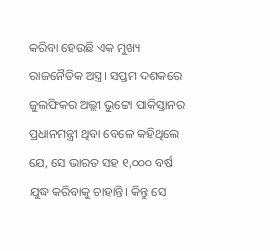କରିବା ହେଉଛି ଏକ ମୁଖ୍ୟ ରାଜନୈତିକ ଅସ୍ତ୍ର। ସପ୍ତମ ଦଶକରେ ଜୁଲଫିକର ଅଲ୍ଲୀ ଭୁଟ୍ଟୋ ପାକିସ୍ତାନର ପ୍ରଧାନମନ୍ତ୍ରୀ ଥିବା ବେଳେ କହିଥିଲେ ଯେ, ସେ ଭାରତ ସହ ୧,୦୦୦ ବର୍ଷ ଯୁଦ୍ଧ କରିବାକୁ ଚାହାନ୍ତି। କିନ୍ତୁ ସେ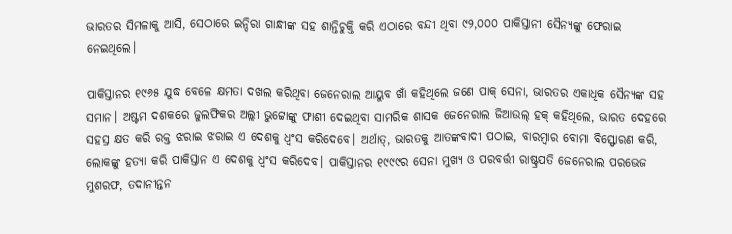ଭାରତର ସିମଳାକୁ ଆସି, ସେଠାରେ ଇନ୍ଦିରା ଗାନ୍ଧୀଙ୍କ ସହ ଶାନ୍ତିଚୁକ୍ତି କରି ଏଠାରେ ବନ୍ଦୀ ଥିବା ୯୨,୦୦୦ ପାକିସ୍ତାନୀ ସୈନ୍ୟଙ୍କୁ ଫେରାଇ ନେଇଥିଲେ।

ପାକିସ୍ତାନର ୧୯୬୫ ଯୁଦ୍ଧ ବେଳେ କ୍ଷମତା ଦଖଲ କରିଥିବା ଜେନେରାଲ ଆୟୁବ ଖାଁ କହିଥିଲେ ଜଣେ ପାକ୍ ସେନା, ଭାରତର ଏକାଧିକ ସୈନ୍ୟଙ୍କ ସହ ସମାନ। ଅଷ୍ଟମ ଦଶକରେ ଜୁଲଫିକର ଅଲ୍ଲୀ ଭୁଟ୍ଟୋଙ୍କୁ ଫାଶୀ ଦେଇଥିବା ସାମରିକ ଶାସକ ଜେନେରାଲ ଜିଆଉଲ୍ ହକ୍ କହିଥିଲେ, ଭାରତ ଦେହରେ ସହସ୍ର କ୍ଷତ କରି ରକ୍ତ ଝରାଇ ଝରାଇ ଏ ଦେଶକୁ ଧ୍ୱଂସ କରିଦେବେ। ଅର୍ଥାତ୍‌, ଭାରତକୁ ଆତଙ୍କବାଦୀ ପଠାଇ, ବାରମ୍ବାର ବୋମା ବିସ୍ଫୋରଣ କରି, ଲୋକଙ୍କୁ ହତ୍ୟା କରି ପାକିସ୍ତାନ ଏ ଦେଶକୁ ଧ୍ୱଂସ କରିଦେବ। ପାକିସ୍ତାନର ୧୯୯୯ର ସେନା ମୁଖ୍ୟ ଓ ପରବର୍ତ୍ତୀ ରାଷ୍ଟ୍ରପତି ଜେନେରାଲ ପରଭେଜ ମୁଶରଫ, ତଦାନୀନ୍ତନ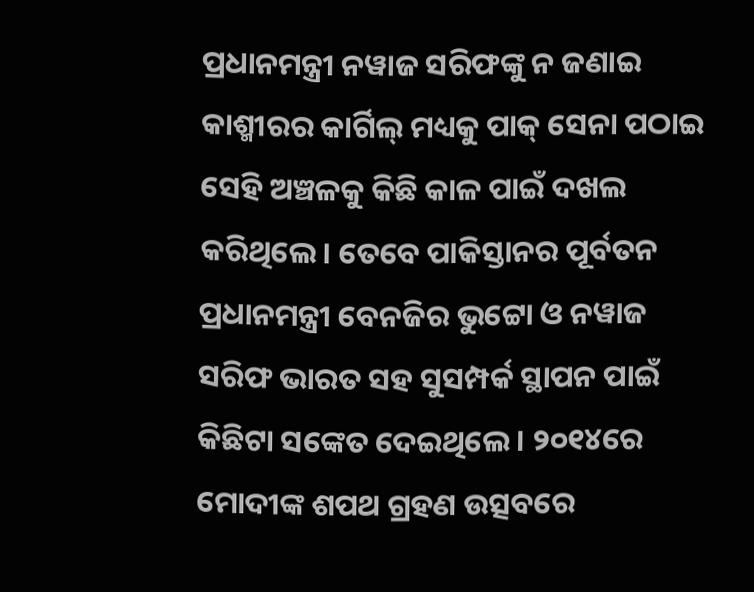ପ୍ରଧାନମନ୍ତ୍ରୀ ନୱାଜ ସରିଫଙ୍କୁ ନ ଜଣାଇ କାଶ୍ମୀରର କାର୍ଗିଲ୍ ମଧ୍ୟକୁ ପାକ୍ ସେନା ପଠାଇ ସେହି ଅଞ୍ଚଳକୁ କିଛି କାଳ ପାଇଁ ଦଖଲ କରିଥିଲେ। ତେବେ ପାକିସ୍ତାନର ପୂର୍ବତନ ପ୍ରଧାନମନ୍ତ୍ରୀ ବେନଜିର ଭୁଟ୍ଟୋ ଓ ନୱାଜ ସରିଫ ଭାରତ ସହ ସୁସମ୍ପର୍କ ସ୍ଥାପନ ପାଇଁ କିଛିଟା ସଙ୍କେତ ଦେଇଥିଲେ। ୨୦୧୪ରେ ମୋଦୀଙ୍କ ଶପଥ ଗ୍ରହଣ ଉତ୍ସବରେ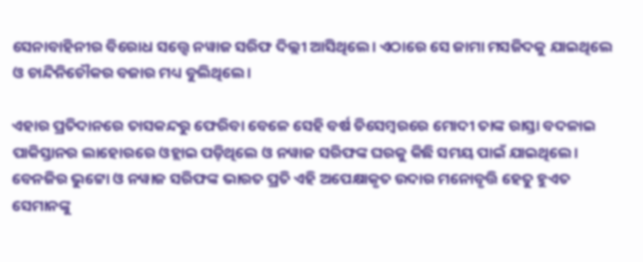ସେନାବାହିନୀର ବିରୋଧ ସତ୍ତ୍ୱେ ନୱାଜ ସରିଫ ଦିଲ୍ଲୀ ଆସିଥିଲେ। ଏଠାରେ ସେ ଜାମା ମସଜିଦକୁ ଯାଇଥିଲେ ଓ ଚାନ୍ଦିନିଚୌକର ବଜାର ମଧ୍ୟ ବୁଲିଥିଲେ।

ଏହାର ପ୍ରତିଦାନରେ ତାସକନ୍ଦରୁ ଫେରିବା ବେଳେ ସେହି ବର୍ଷ ଡିସେମ୍ବରରେ ମୋଦୀ ତାଙ୍କ ରାସ୍ତା ବଦଳାଇ ପାକିସ୍ତାନର ଲାହୋରରେ ଓହ୍ଲାଇ ପଡ଼ିଥିଲେ ଓ ନୱାଜ ସରିଫଙ୍କ ଘରକୁ କିଛି ସମୟ ପାଇଁ ଯାଇଥିଲେ। ବେନଜିର ଭୁଟ୍ଟୋ ଓ ନୱାଜ ସରିଫଙ୍କ ଭାରତ ପ୍ରତି ଏହି ଅପେକ୍ଷାକୃତ ଉଦାର ମନୋବୃତ୍ତି ହେତୁ ହୁଏତ ସେମାନଙ୍କୁ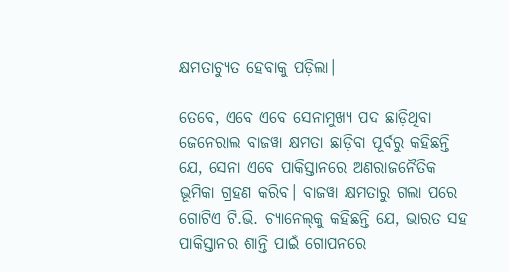କ୍ଷମତାଚ୍ୟୁତ ହେବାକୁ ପଡ଼ିଲା।

ତେବେ, ଏବେ ଏବେ ସେନାମୁଖ୍ୟ ପଦ ଛାଡ଼ିଥିବା ଜେନେରାଲ ବାଜୱା କ୍ଷମତା ଛାଡ଼ିବା ପୂର୍ବରୁ କହିଛନ୍ତି ଯେ, ସେନା ଏବେ ପାକିସ୍ତାନରେ ଅଣରାଜନୈତିକ ଭୂମିକା ଗ୍ରହଣ କରିବ। ବାଜୱା କ୍ଷମତାରୁ ଗଲା ପରେ ଗୋଟିଏ ଟି.ଭି. ଚ୍ୟାନେଲ୍‌କୁ କହିଛନ୍ତି ଯେ, ଭାରତ ସହ ପାକିସ୍ତାନର ଶାନ୍ତି ପାଇଁ ଗୋପନରେ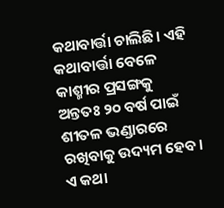କଥାବାର୍ତ୍ତା ଚାଲିଛି। ଏହି କଥାବାର୍ତ୍ତା ବେଳେ କାଶ୍ମୀର ପ୍ରସଙ୍ଗକୁ ଅନ୍ତତଃ ୨୦ ବର୍ଷ ପାଇଁ ଶୀତଳ ଭଣ୍ଡାରରେ ରଖିବାକୁ ଉଦ୍ୟମ ହେବ। ଏ କଥା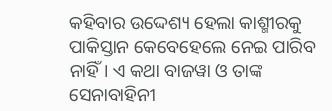କହିବାର ଉଦ୍ଦେଶ୍ୟ ହେଲା କାଶ୍ମୀରକୁ ପାକିସ୍ତାନ କେବେହେଲେ ନେଇ ପାରିବ ନାହିଁ। ଏ କଥା ବାଜୱା ଓ ତାଙ୍କ ସେନାବାହିନୀ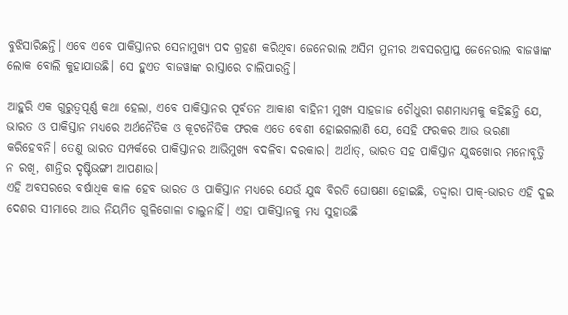ବୁଝିସାରିଛନ୍ତି। ଏବେ ଏବେ ପାକିସ୍ତାନର ସେନାମୁଖ୍ୟ ପଦ ଗ୍ରହଣ କରିଥିବା ଜେନେରାଲ ଅସିମ ମୁନୀର ଅବସରପ୍ରାପ୍ତ ଜେନେରାଲ ବାଜୱାଙ୍କ ଲୋକ ବୋଲି କୁହାଯାଉଛି। ସେ ହୁଏତ ବାଜୱାଙ୍କ ରାସ୍ତାରେ ଚାଲିପାରନ୍ତି।

ଆହୁରି ଏକ ଗୁରୁତ୍ୱପୂର୍ଣ୍ଣ କଥା ହେଲା, ଏବେ ପାକିସ୍ତାନର ପୂର୍ବତନ ଆକାଶ ବାହିନୀ ମୁଖ୍ୟ ସାହଜାଜ ଚୌଧୁରୀ ଗଣମାଧ୍ୟମକୁ କହିଛନ୍ତି ଯେ, ଭାରତ ଓ ପାକିସ୍ତାନ ମଧ୍ୟରେ ଅର୍ଥନୈତିକ ଓ କୂଟନୈତିକ ଫରକ ଏତେ ବେଶୀ ହୋଇଗଲାଣି ଯେ, ସେହି ଫରକର ଆଉ ଭରଣା କରିହେବନି। ତେଣୁ ଭାରତ ସମ୍ପର୍କରେ ପାକିସ୍ତାନର ଆଭିମୁଖ୍ୟ ବଦଳିବା ଦରକାର। ଅର୍ଥାତ୍, ଭାରତ ସହ ପାକିସ୍ତାନ ଯୁଦ୍ଧଖୋର ମନୋବୃତ୍ତି ନ ରଖି, ଶାନ୍ତିର ଦୃଷ୍ଟିଭଙ୍ଗୀ ଆପଣାଉ।
ଏହି ଅବସରରେ ବର୍ଷାଧିକ କାଳ ହେବ ଭାରତ ଓ ପାକିସ୍ତାନ ମଧ୍ୟରେ ଯେଉଁ ଯୁଦ୍ଧ ବିରତି ଘୋଷଣା ହୋଇଛି, ତଦ୍ଦ୍ୱାରା ପାକ୍-ଭାରତ ଏହି ଦୁଇ ଦେଶର ସୀମାରେ ଆଉ ନିୟମିତ ଗୁଳିଗୋଳା ଚାଲୁନାହିଁ। ଏହା ପାକିସ୍ତାନକୁ ମଧ୍ୟ ସୁହାଉଛି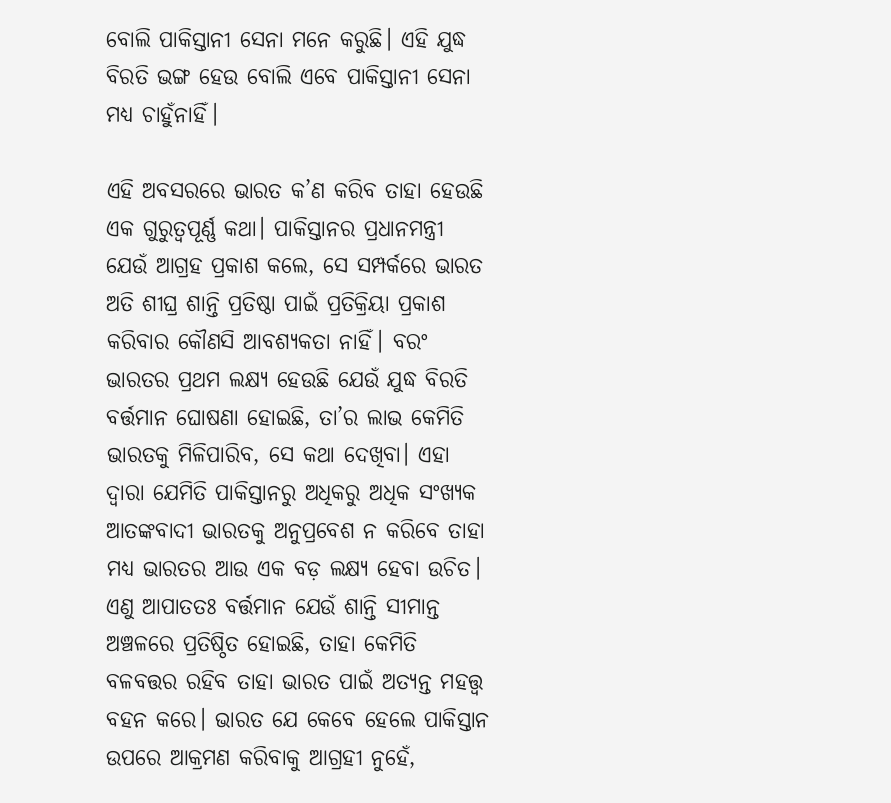ବୋଲି ପାକିସ୍ତାନୀ ସେନା ମନେ କରୁଛି। ଏହି ଯୁଦ୍ଧ ବିରତି ଭଙ୍ଗ ହେଉ ବୋଲି ଏବେ ପାକିସ୍ତାନୀ ସେନା ମଧ୍ୟ ଚାହୁଁନାହିଁ।

ଏହି ଅବସରରେ ଭାରତ କ’ଣ କରିବ ତାହା ହେଉଛି ଏକ ଗୁରୁତ୍ୱପୂର୍ଣ୍ଣ କଥା। ପାକିସ୍ତାନର ପ୍ରଧାନମନ୍ତ୍ରୀ ଯେଉଁ ଆଗ୍ରହ ପ୍ରକାଶ କଲେ, ସେ ସମ୍ପର୍କରେ ଭାରତ ଅତି ଶୀଘ୍ର ଶାନ୍ତି ପ୍ରତିଷ୍ଠା ପାଇଁ ପ୍ରତିକ୍ରିୟା ପ୍ରକାଶ କରିବାର କୌଣସି ଆବଶ୍ୟକତା ନାହିଁ। ବରଂ ଭାରତର ପ୍ରଥମ ଲକ୍ଷ୍ୟ ହେଉଛି ଯେଉଁ ଯୁଦ୍ଧ ବିରତି ବର୍ତ୍ତମାନ ଘୋଷଣା ହୋଇଛି, ତା’ର ଲାଭ କେମିତି ଭାରତକୁ ମିଳିପାରିବ, ସେ କଥା ଦେଖିବା। ଏହା ଦ୍ୱାରା ଯେମିତି ପାକିସ୍ତାନରୁ ଅଧିକରୁ ଅଧିକ ସଂଖ୍ୟକ ଆତଙ୍କବାଦୀ ଭାରତକୁ ଅନୁପ୍ରବେଶ ନ କରିବେ ତାହା ମଧ୍ୟ ଭାରତର ଆଉ ଏକ ବଡ଼ ଲକ୍ଷ୍ୟ ହେବା ଉଚିତ। ଏଣୁ ଆପାତତଃ ବର୍ତ୍ତମାନ ଯେଉଁ ଶାନ୍ତି ସୀମାନ୍ତ ଅଞ୍ଚଳରେ ପ୍ରତିଷ୍ଠିତ ହୋଇଛି, ତାହା କେମିତି ବଳବତ୍ତର ରହିବ ତାହା ଭାରତ ପାଇଁ ଅତ୍ୟନ୍ତ ମହତ୍ତ୍ବ ବହନ କରେ। ଭାରତ ଯେ କେବେ ହେଲେ ପାକିସ୍ତାନ ଉପରେ ଆକ୍ରମଣ କରିବାକୁ ଆଗ୍ରହୀ ନୁହେଁ,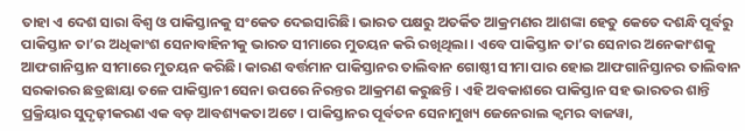ତାହା ଏ ଦେଶ ସାରା ବିଶ୍ୱ ଓ ପାକିସ୍ତାନକୁ ସଂକେତ ଦେଇସାରିଛି। ଭାରତ ପକ୍ଷରୁ ଅତର୍କିତ ଆକ୍ରମଣର ଆଶଙ୍କା ହେତୁ କେତେ ଦଶନ୍ଧି ପୂର୍ବରୁ ପାକିସ୍ତାନ ତା’ର ଅଧିକାଂଶ ସେନାବାହିନୀକୁ ଭାରତ ସୀମାରେ ମୁତୟନ କରି ରଖିଥିଲା। ଏବେ ପାକିସ୍ତାନ ତା’ର ସେନାର ଅନେକାଂଶକୁ ଆଫଗାନିସ୍ତାନ ସୀମାରେ ମୁତୟନ କରିଛି। କାରଣ ବର୍ତ୍ତମାନ ପାକିସ୍ତାନର ତାଲିବାନ ଗୋଷ୍ଠୀ ସୀମା ପାର ହୋଇ ଆଫଗାନିସ୍ତାନର ତାଲିବାନ ସରକାରର ଛତ୍ରଛାୟା ତଳେ ପାକିସ୍ତାନୀ ସେନା ଉପରେ ନିରନ୍ତର ଆକ୍ରମଣ କରୁଛନ୍ତି। ଏହି ଅବକାଶରେ ପାକିସ୍ତାନ ସହ ଭାରତର ଶାନ୍ତି ପ୍ରକ୍ରିୟାର ସୁଦୃଢ଼ୀକରଣ ଏକ ବଡ଼ ଆବଶ୍ୟକତା ଅଟେ। ପାକିସ୍ତାନର ପୂର୍ବତନ ସେନାମୁଖ୍ୟ ଜେନେରାଲ କ୍ୱମର ବାଜୱା,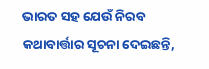ଭାରତ ସହ ଯେଉଁ ନିରବ କଥାବାର୍ତ୍ତାର ସୂଚନା ଦେଇଛନ୍ତି,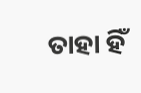ତାହା ହିଁ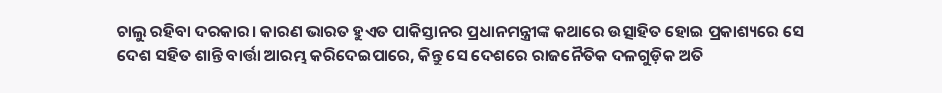ଚାଲୁ ରହିବା ଦରକାର। କାରଣ ଭାରତ ହୁଏତ ପାକିସ୍ତାନର ପ୍ରଧାନମନ୍ତ୍ରୀଙ୍କ କଥାରେ ଉତ୍ସାହିତ ହୋଇ ପ୍ରକାଶ୍ୟରେ ସେ ଦେଶ ସହିତ ଶାନ୍ତି ବାର୍ତ୍ତା ଆରମ୍ଭ କରିଦେଇପାରେ, କିନ୍ତୁ ସେ ଦେଶରେ ରାଜନୈତିକ ଦଳଗୁଡ଼ିକ ଅତି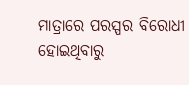ମାତ୍ରାରେ ପରସ୍ପର ବିରୋଧୀ ହୋଇଥିବାରୁ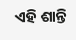ଏହି ଶାନ୍ତି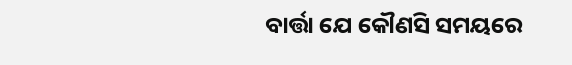ବାର୍ତ୍ତା ଯେ କୌଣସି ସମୟରେ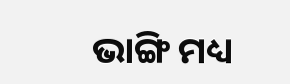ଭାଙ୍ଗି ମଧ୍ୟ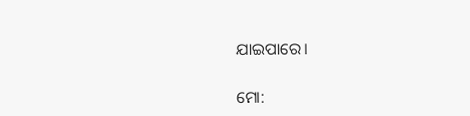ଯାଇପାରେ।

ମୋ: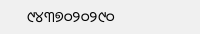୯୪୩୭୦୨୦୨୯୦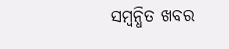ସମ୍ବନ୍ଧିତ ଖବର